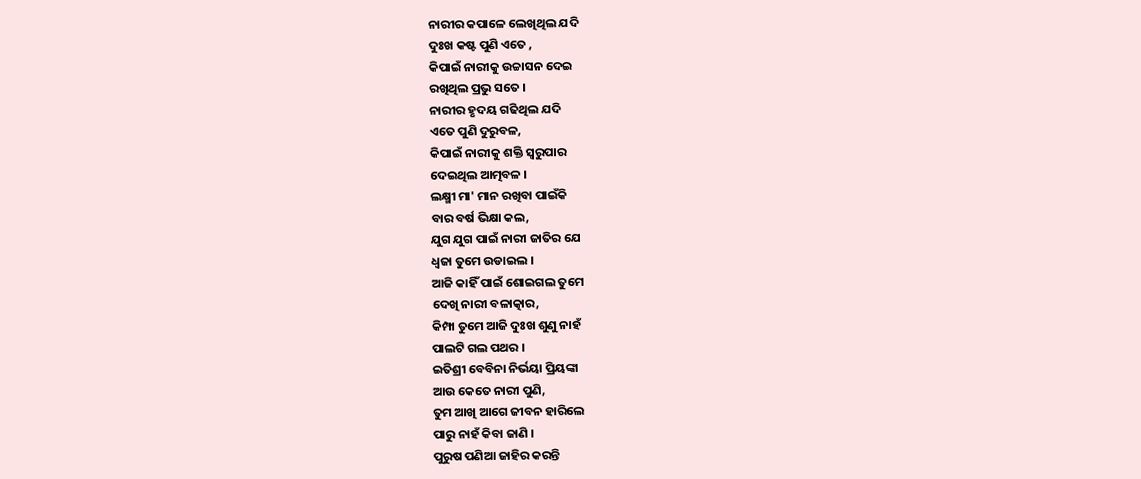ନାରୀର କପାଳେ ଲେଖିଥିଲ ଯଦି
ଦୁଃଖ କଷ୍ଟ ପୁଣି ଏତେ ,
କିପାଇଁ ନାରୀକୁ ଉଚ୍ଚାସନ ଦେଇ
ରଖିଥିଲ ପ୍ରଭୁ ସତେ ।
ନାରୀର ହୃଦୟ ଗଢିଥିଲ ଯଦି
ଏତେ ପୁଣି ଦୁରୁବଳ,
କିପାଇଁ ନାରୀକୁ ଶକ୍ତି ସ୍ବରୁପାର
ଦେଇଥିଲ ଆତ୍ମବଳ ।
ଲକ୍ଷ୍ମୀ ମା' ମାନ ରଖିବା ପାଇଁକି
ବାର ବର୍ଷ ଭିକ୍ଷା କଲ,
ଯୁଗ ଯୁଗ ପାଇଁ ନାରୀ ଜାତିର ଯେ
ଧ୍ବଜା ତୁମେ ଉଡାଇଲ ।
ଆଜି କାହିଁ ପାଇଁ ଶୋଇଗଲ ତୁମେ
ଦେଖି ନାରୀ ବଳାତ୍କାର,
କିମ୍ପା ତୁମେ ଆଜି ଦୁଃଖ ଶୁଣୁ ନାହଁ
ପାଲଟି ଗଲ ପଥର ।
ଇତିଶ୍ରୀ ବେବିନା ନିର୍ଭୟା ପ୍ରିୟଙ୍କା
ଆଉ କେତେ ନାରୀ ପୁଣି,
ତୁମ ଆଖି ଆଗେ ଜୀବନ ହାରିଲେ
ପାରୁ ନାହଁ କିବା ଜାଣି ।
ପୁରୁଷ ପଣିଆ ଜାହିର କରନ୍ତି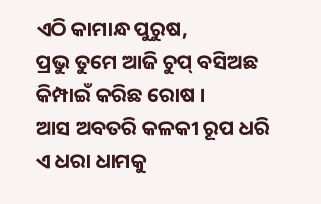ଏଠି କାମାନ୍ଧ ପୁରୁଷ,
ପ୍ରଭୁ ତୁମେ ଆଜି ଚୁପ୍ ବସିଅଛ
କିମ୍ପାଇଁ କରିଛ ରୋଷ ।
ଆସ ଅବତରି କଳକୀ ରୂପ ଧରି
ଏ ଧରା ଧାମକୁ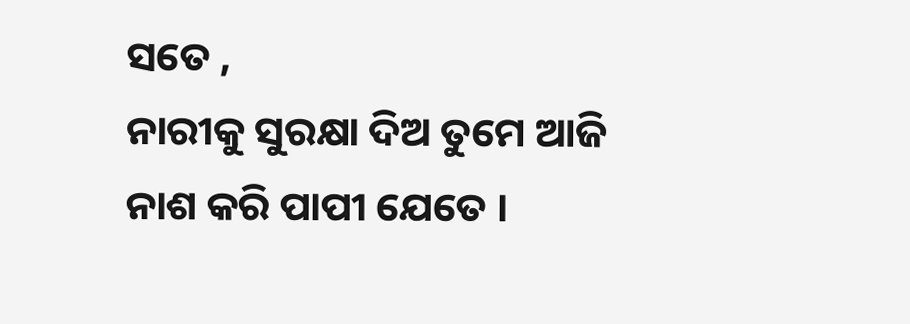ସତେ ,
ନାରୀକୁ ସୁରକ୍ଷା ଦିଅ ତୁମେ ଆଜି
ନାଶ କରି ପାପୀ ଯେତେ ।